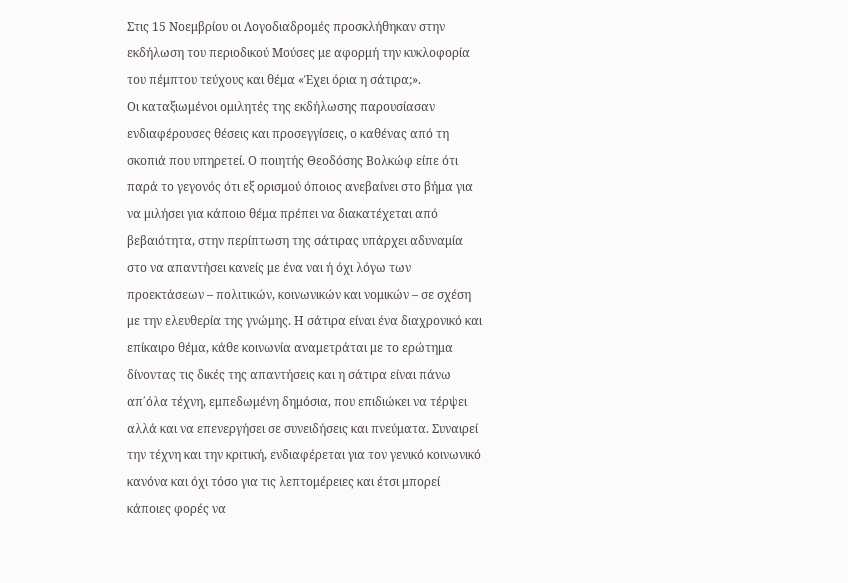Στις 15 Νοεμβρίου οι Λογοδιαδρομές προσκλήθηκαν στην εκδήλωση του περιοδικού Μούσες με αφορμή την κυκλοφορία του πέμπτου τεύχους και θέμα «Έχει όρια η σάτιρα;».
Οι καταξιωμένοι ομιλητές της εκδήλωσης παρουσίασαν ενδιαφέρουσες θέσεις και προσεγγίσεις, ο καθένας από τη σκοπιά που υπηρετεί. Ο ποιητής Θεοδόσης Βολκώφ είπε ότι παρά το γεγονός ότι εξ ορισμού όποιος ανεβαίνει στο βήμα για να μιλήσει για κάποιο θέμα πρέπει να διακατέχεται από βεβαιότητα, στην περίπτωση της σάτιρας υπάρχει αδυναμία στο να απαντήσει κανείς με ένα ναι ή όχι λόγω των προεκτάσεων – πολιτικών, κοινωνικών και νομικών – σε σχέση με την ελευθερία της γνώμης. Η σάτιρα είναι ένα διαχρονικό και επίκαιρο θέμα, κάθε κοινωνία αναμετράται με το ερώτημα δίνοντας τις δικές της απαντήσεις και η σάτιρα είναι πάνω απ΄όλα τέχνη, εμπεδωμένη δημόσια, που επιδιώκει να τέρψει αλλά και να επενεργήσει σε συνειδήσεις και πνεύματα. Συναιρεί την τέχνη και την κριτική, ενδιαφέρεται για τον γενικό κοινωνικό κανόνα και όχι τόσο για τις λεπτομέρειες και έτσι μπορεί κάποιες φορές να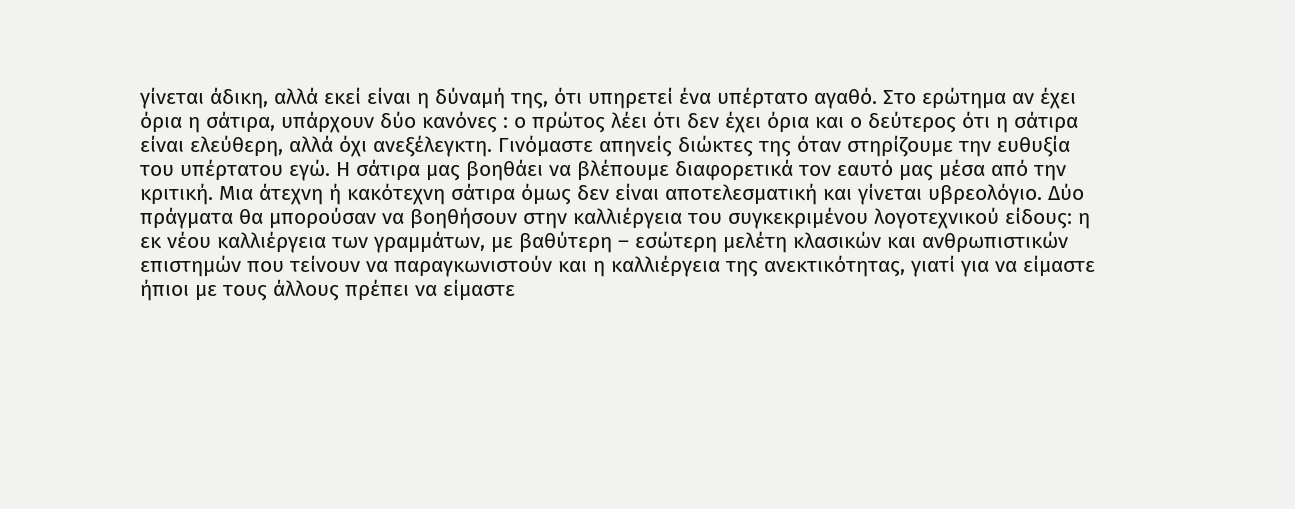γίνεται άδικη, αλλά εκεί είναι η δύναμή της, ότι υπηρετεί ένα υπέρτατο αγαθό. Στο ερώτημα αν έχει όρια η σάτιρα, υπάρχουν δύο κανόνες : ο πρώτος λέει ότι δεν έχει όρια και ο δεύτερος ότι η σάτιρα είναι ελεύθερη, αλλά όχι ανεξέλεγκτη. Γινόμαστε απηνείς διώκτες της όταν στηρίζουμε την ευθυξία του υπέρτατου εγώ. Η σάτιρα μας βοηθάει να βλέπουμε διαφορετικά τον εαυτό μας μέσα από την κριτική. Μια άτεχνη ή κακότεχνη σάτιρα όμως δεν είναι αποτελεσματική και γίνεται υβρεολόγιο. Δύο πράγματα θα μπορούσαν να βοηθήσουν στην καλλιέργεια του συγκεκριμένου λογοτεχνικού είδους: η εκ νέου καλλιέργεια των γραμμάτων, με βαθύτερη – εσώτερη μελέτη κλασικών και ανθρωπιστικών επιστημών που τείνουν να παραγκωνιστούν και η καλλιέργεια της ανεκτικότητας, γιατί για να είμαστε ήπιοι με τους άλλους πρέπει να είμαστε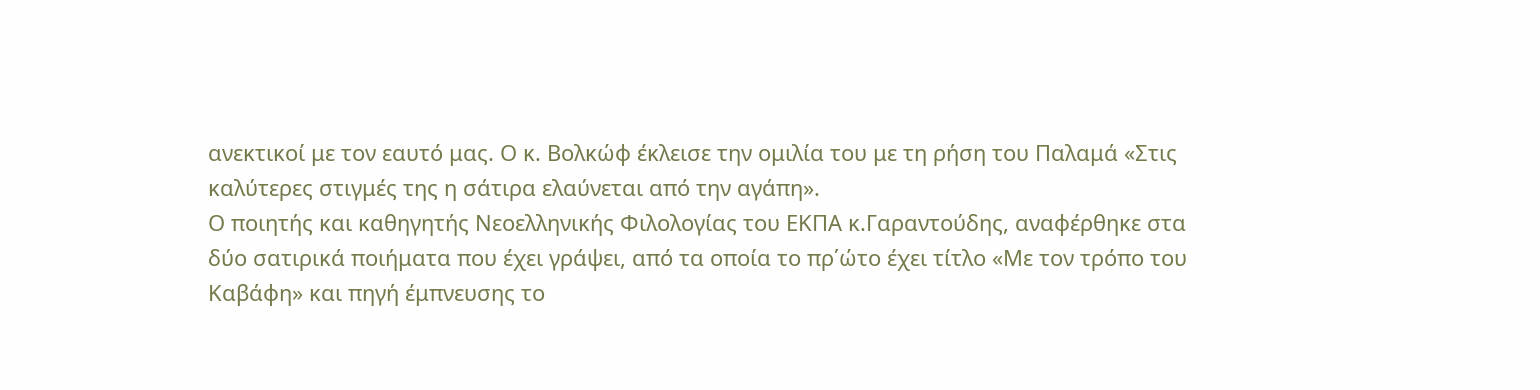ανεκτικοί με τον εαυτό μας. Ο κ. Βολκώφ έκλεισε την ομιλία του με τη ρήση του Παλαμά «Στις καλύτερες στιγμές της η σάτιρα ελαύνεται από την αγάπη».
Ο ποιητής και καθηγητής Νεοελληνικής Φιλολογίας του ΕΚΠΑ κ.Γαραντούδης, αναφέρθηκε στα δύο σατιρικά ποιήματα που έχει γράψει, από τα οποία το πρ΄ώτο έχει τίτλο «Με τον τρόπο του Καβάφη» και πηγή έμπνευσης το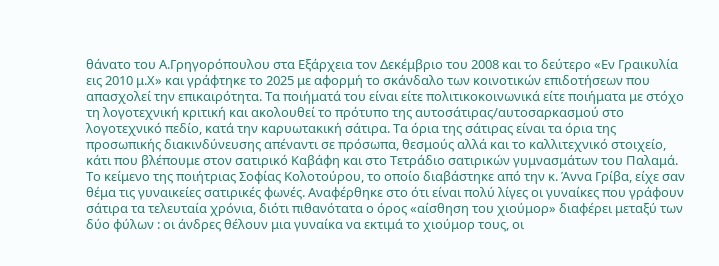θάνατο του Α.Γρηγορόπουλου στα Εξάρχεια τον Δεκέμβριο του 2008 και το δεύτερο «Εν Γραικυλία εις 2010 μ.Χ» και γράφτηκε το 2025 με αφορμή το σκάνδαλο των κοινοτικών επιδοτήσεων που απασχολεί την επικαιρότητα. Τα ποιήματά του είναι είτε πολιτικοκοινωνικά είτε ποιήματα με στόχο τη λογοτεχνική κριτική και ακολουθεί το πρότυπο της αυτοσάτιρας/αυτοσαρκασμού στο λογοτεχνικό πεδίο, κατά την καρυωτακική σάτιρα. Τα όρια της σάτιρας είναι τα όρια της προσωπικής διακινδύνευσης απέναντι σε πρόσωπα, θεσμούς αλλά και το καλλιτεχνικό στοιχείο, κάτι που βλέπουμε στον σατιρικό Καβάφη και στο Τετράδιο σατιρικών γυμνασμάτων του Παλαμά.
Το κείμενο της ποιήτριας Σοφίας Κολοτούρου, το οποίο διαβάστηκε από την κ. Άννα Γρίβα, είχε σαν θέμα τις γυναικείες σατιρικές φωνές. Αναφέρθηκε στο ότι είναι πολύ λίγες οι γυναίκες που γράφουν σάτιρα τα τελευταία χρόνια, διότι πιθανότατα ο όρος «αίσθηση του χιούμορ» διαφέρει μεταξύ των δύο φύλων : οι άνδρες θέλουν μια γυναίκα να εκτιμά το χιούμορ τους, οι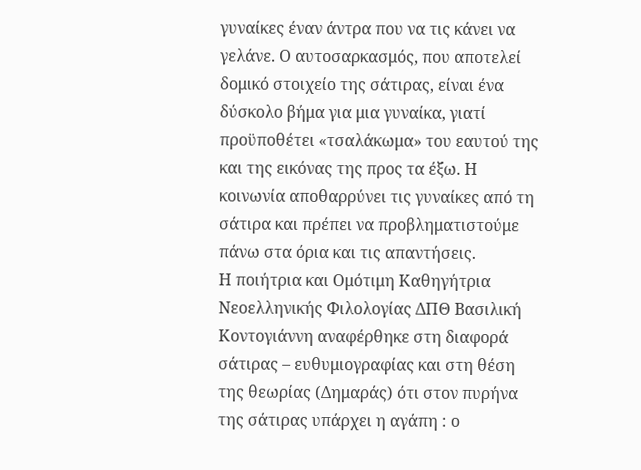γυναίκες έναν άντρα που να τις κάνει να γελάνε. Ο αυτοσαρκασμός, που αποτελεί δομικό στοιχείο της σάτιρας, είναι ένα δύσκολο βήμα για μια γυναίκα, γιατί προϋποθέτει «τσαλάκωμα» του εαυτού της και της εικόνας της προς τα έξω. Η κοινωνία αποθαρρύνει τις γυναίκες από τη σάτιρα και πρέπει να προβληματιστούμε πάνω στα όρια και τις απαντήσεις.
Η ποιήτρια και Ομότιμη Καθηγήτρια Νεοελληνικής Φιλολογίας ΔΠΘ Βασιλική Κοντογιάννη αναφέρθηκε στη διαφορά σάτιρας – ευθυμιογραφίας και στη θέση της θεωρίας (Δημαράς) ότι στον πυρήνα της σάτιρας υπάρχει η αγάπη : ο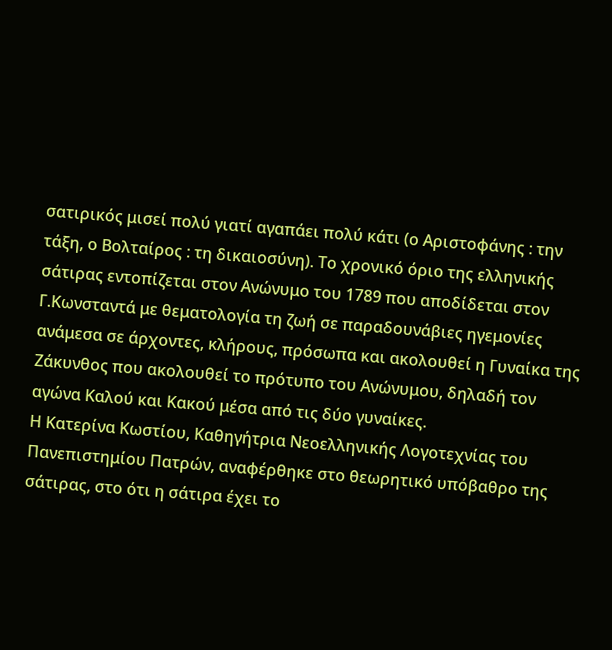σατιρικός μισεί πολύ γιατί αγαπάει πολύ κάτι (ο Αριστοφάνης : την τάξη, ο Βολταίρος : τη δικαιοσύνη). Το χρονικό όριο της ελληνικής σάτιρας εντοπίζεται στον Ανώνυμο του 1789 που αποδίδεται στον Γ.Κωνσταντά με θεματολογία τη ζωή σε παραδουνάβιες ηγεμονίες ανάμεσα σε άρχοντες, κλήρους, πρόσωπα και ακολουθεί η Γυναίκα της Ζάκυνθος που ακολουθεί το πρότυπο του Ανώνυμου, δηλαδή τον αγώνα Καλού και Κακού μέσα από τις δύο γυναίκες.
Η Κατερίνα Κωστίου, Καθηγήτρια Νεοελληνικής Λογοτεχνίας του Πανεπιστημίου Πατρών, αναφέρθηκε στο θεωρητικό υπόβαθρο της σάτιρας, στο ότι η σάτιρα έχει το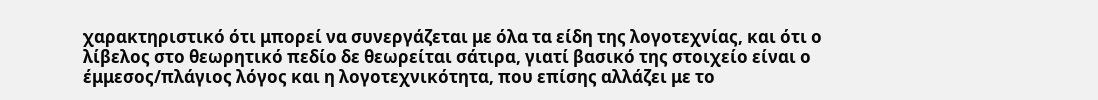χαρακτηριστικό ότι μπορεί να συνεργάζεται με όλα τα είδη της λογοτεχνίας, και ότι ο λίβελος στο θεωρητικό πεδίο δε θεωρείται σάτιρα, γιατί βασικό της στοιχείο είναι ο έμμεσος/πλάγιος λόγος και η λογοτεχνικότητα, που επίσης αλλάζει με το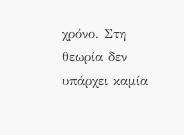χρόνο. Στη θεωρία δεν υπάρχει καμία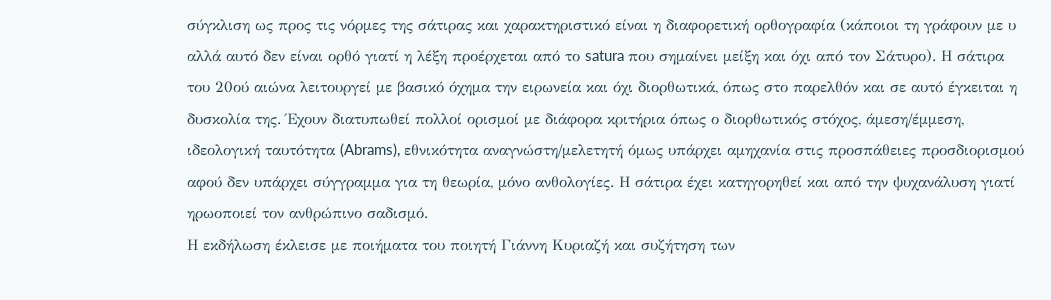σύγκλιση ως προς τις νόρμες της σάτιρας και χαρακτηριστικό είναι η διαφορετική ορθογραφία (κάποιοι τη γράφουν με υ αλλά αυτό δεν είναι ορθό γιατί η λέξη προέρχεται από το satura που σημαίνει μείξη και όχι από τον Σάτυρο). Η σάτιρα του 20ού αιώνα λειτουργεί με βασικό όχημα την ειρωνεία και όχι διορθωτικά, όπως στο παρελθόν και σε αυτό έγκειται η δυσκολία της. Έχουν διατυπωθεί πολλοί ορισμοί με διάφορα κριτήρια όπως ο διορθωτικός στόχος, άμεση/έμμεση, ιδεολογική ταυτότητα (Abrams), εθνικότητα αναγνώστη/μελετητή όμως υπάρχει αμηχανία στις προσπάθειες προσδιορισμού αφού δεν υπάρχει σύγγραμμα για τη θεωρία, μόνο ανθολογίες. Η σάτιρα έχει κατηγορηθεί και από την ψυχανάλυση γιατί ηρωοποιεί τον ανθρώπινο σαδισμό.
Η εκδήλωση έκλεισε με ποιήματα του ποιητή Γιάννη Κυριαζή και συζήτηση των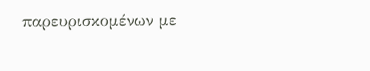παρευρισκομένων με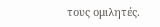τους ομιλητές.